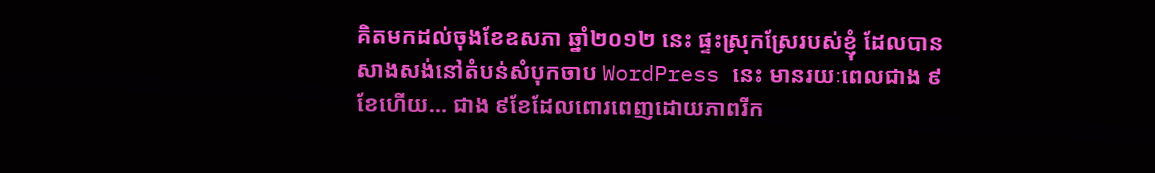គិតមកដល់ចុងខែឧសភា ឆ្នាំ២០១២ នេះ ផ្ទះស្រុកស្រែរបស់ខ្ញុំ ដែលបាន សាងសង់នៅតំបន់សំបុកចាប WordPress នេះ មានរយៈពេលជាង ៩ខែហើយ… ជាង ៩ខែដែលពោរពេញដោយភាពរីក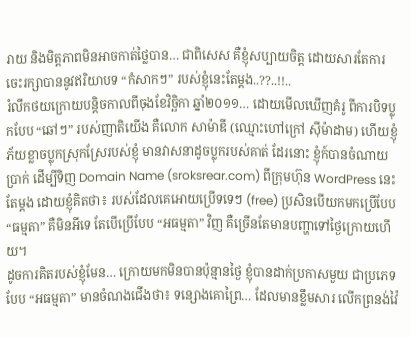រាយ និងមិត្តភាពមិនអាចកាត់ថ្លៃបាន… ជាពិសេស គឺខ្ញុំសប្បាយចិត្ត ដោយសារតែការចេះរក្សាបាននូវឥរិយាបទ “កំសាកៗ” របស់ខ្ញុំនេះតែម្តង..??..!!..
រំលឹកថយក្រោយបន្តិចកាលពីចុងខែវិច្ឆិកា ឆ្នាំ២០១១… ដោយមើលឃើញគំរូ ពីការបិទប្លុកបែប “ឆៅៗ” របស់ញាតិយើង គឺលោក សាម៉ាឌី (ឈ្មោះហៅក្រៅ ស៊ីម៉ាដាម) ហើយខ្ញុំភ័យខ្លាចប្លុកស្រុកស្រែរបស់ខ្ញុំ មានវាសនាដូចប្លុករបស់គាត់ ដែរនោះ ខ្ញុំក៍បានចំណាយប្រាក់ ដើម្បីទិញ Domain Name (sroksrear.com) ពីក្រុមហ៊ុន WordPress នេះតែម្តង ដោយខ្ញុំគិតថា៖ របស់ដែលគេអោយប្រើទទេៗ (free) ប្រសិនបើយកមកប្រើបែប “ធម្មតា” គឺមិនអីទេ តែបើប្រើបែប “អធម្មតា” វិញ គឺច្រើនតែមានបញ្ហាទៅថ្ងៃក្រោយហើយ។
ដូចការគិតរបស់ខ្ញុំមែន… ក្រោយមកមិនបានប៉ុន្មានថ្ងៃ ខ្ញុំបានដាក់ប្រកាសមួយ ជាប្រភេទបែប “អធម្មតា” មានចំណងជើងថា៖ ទន្សោងគោព្រៃ… ដែលមានខ្លឹមសារ លើកព្រនង់វ៉ៃ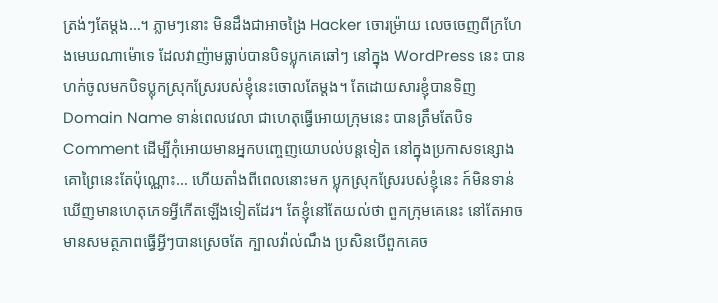ត្រង់ៗតែម្តង…។ ភ្លាមៗនោះ មិនដឹងជាអាចង្រៃ Hacker ចោរម្រ៉ាយ លេចចេញពីក្រហែងមេឃណាម៉ោទេ ដែលវាញ៉ាមធ្លាប់បានបិទប្លុកគេឆៅៗ នៅក្នុង WordPress នេះ បានហក់ចូលមកបិទប្លុកស្រុកស្រែរបស់ខ្ញុំនេះចោលតែម្តង។ តែដោយសារខ្ញុំបានទិញ Domain Name ទាន់ពេលវេលា ជាហេតុធ្វើអោយក្រុមនេះ បានត្រឹមតែបិទ Comment ដើម្បីកុំអោយមានអ្នកបញ្ចេញយោបល់បន្តទៀត នៅក្នុងប្រកាសទន្សោងគោព្រៃនេះតែប៉ុណ្ណោះ… ហើយតាំងពីពេលនោះមក ប្លុកស្រុកស្រែរបស់ខ្ញុំនេះ ក៍មិនទាន់ឃើញមានហេតុភេទអ្វីកើតឡើងទៀតដែរ។ តែខ្ញុំនៅតែយល់ថា ពួកក្រុមគេនេះ នៅតែអាចមានសមត្ថភាពធ្វើអ្វីៗបានស្រេចតែ ក្បាលវ៉ាល់ណឹង ប្រសិនបើពួកគេច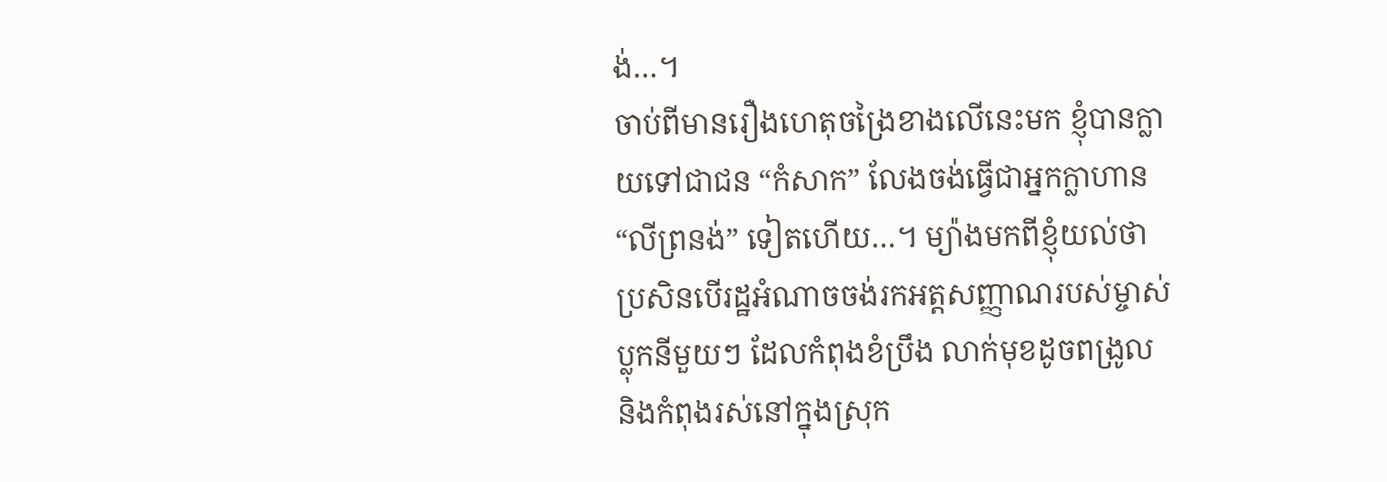ង់…។
ចាប់ពីមានរឿងហេតុចង្រៃខាងលើនេះមក ខ្ញុំបានក្លាយទៅជាជន “កំសាក” លែងចង់ធ្វើជាអ្នកក្លាហាន “លីព្រនង់” ទៀតហើយ…។ ម្យ៉ាងមកពីខ្ញុំយល់ថា ប្រសិនបើរដ្ឋអំណាចចង់រកអត្តសញ្ញាណរបស់ម្ចាស់ប្លុកនីមួយៗ ដែលកំពុងខំប្រឹង លាក់មុខដូចពង្រូល និងកំពុងរស់នៅក្នុងស្រុក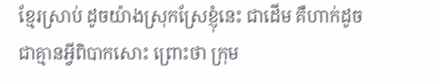ខ្មែរស្រាប់ ដូចយ៉ាងស្រុកស្រែខ្ញុំនេះ ជាដើម គឺហាក់ដូចជាគ្មានអ្វីពិបាកសោះ ព្រោះថា ក្រុម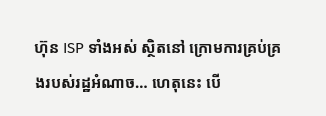ហ៊ុន ISP ទាំងអស់ ស្ថិតនៅ ក្រោមការគ្រប់គ្រងរបស់រដ្ឋអំណាច… ហេតុនេះ បើ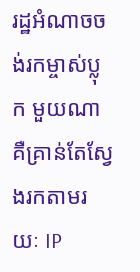រដ្ឋអំណាចចង់រកម្ចាស់ប្លុក មួយណា គឺគ្រាន់តែស្វែងរកតាមរយៈ IP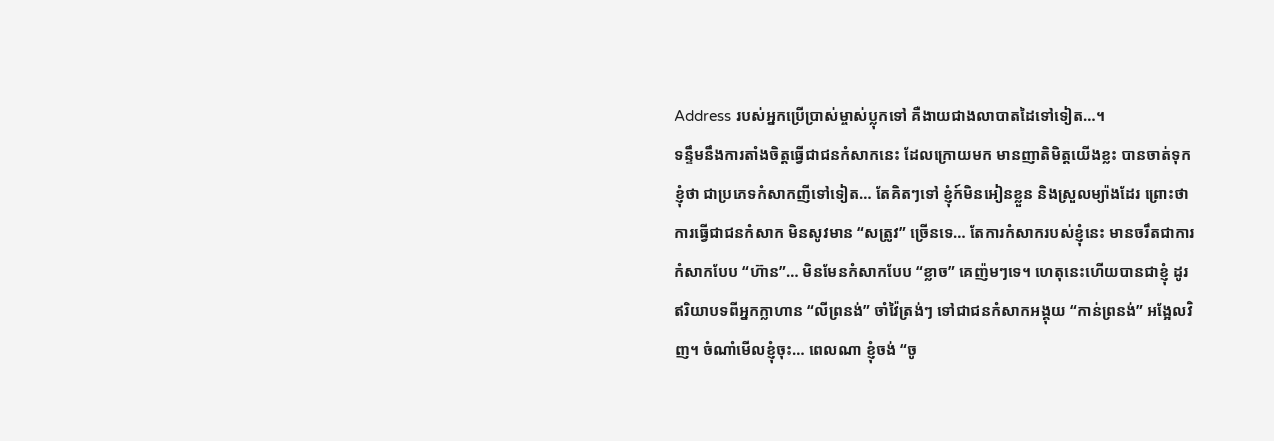Address របស់អ្នកប្រើប្រាស់ម្ចាស់ប្លុកទៅ គឺងាយជាងលាបាតដៃទៅទៀត…។
ទន្ទឹមនឹងការតាំងចិត្តធ្វើជាជនកំសាកនេះ ដែលក្រោយមក មានញាតិមិត្តយើងខ្លះ បានចាត់ទុកខ្ញុំថា ជាប្រភេទកំសាកញីទៅទៀត… តែគិតៗទៅ ខ្ញុំក៍មិនអៀនខ្លួន និងស្រួលម្យ៉ាងដែរ ព្រោះថា ការធ្វើជាជនកំសាក មិនសូវមាន “សត្រូវ” ច្រើនទេ… តែការកំសាករបស់ខ្ញុំនេះ មានចរឹតជាការកំសាកបែប “ហ៊ាន”… មិនមែនកំសាកបែប “ខ្លាច” គេញ៉មៗទេ។ ហេតុនេះហើយបានជាខ្ញុំ ដូរឥរិយាបទពីអ្នកក្លាហាន “លីព្រនង់” ចាំវ៉ៃត្រង់ៗ ទៅជាជនកំសាកអង្គុយ “កាន់ព្រនង់” អង្អែលវិញ។ ចំណាំមើលខ្ញុំចុះ… ពេលណា ខ្ញុំចង់ “ចូ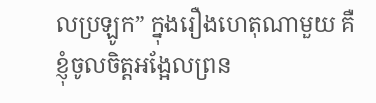លប្រឡូក” ក្នុងរឿងហេតុណាមួយ គឺខ្ញុំចូលចិត្តអង្អែលព្រន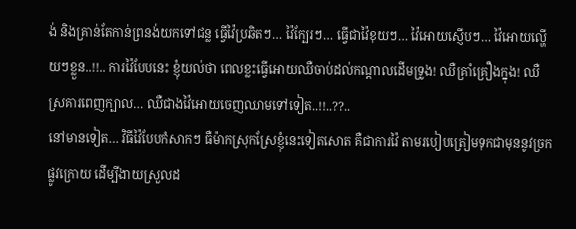ង់ និងគ្រាន់តែកាន់ព្រនង់យកទៅជន្ល ធ្វើវ៉ៃប្រឆិតៗ… វ៉ៃក្បែរៗ… ធ្វើជាវ៉ៃខុយៗ… វ៉ៃអោយស្ញើបៗ… វ៉ៃអោយល្ហើយៗខ្លួន..!!.. ការវ៉ៃបែបនេះ ខ្ញុំយល់ថា ពេលខ្លះធ្វើអោយឈឺចាប់ដល់កណ្តាលដើមទ្រូង! ឈឺគ្រាំគ្រឿងក្នុង! ឈឺស្រគារពេញក្បាល… ឈឺជាងវ៉ៃអោយចេញឈាមទៅទៀត..!!..??..
នៅមានទៀត… វិធីវ៉ៃបែបកំសាកៗ ធឺម៉ាកស្រុកស្រែខ្ញុំនេះទៀតសោត គឺជាការវ៉ៃ តាមរបៀបត្រៀមទុកជាមុននូវច្រកផ្លូវក្រោយ ដើម្បីងាយស្រួលដ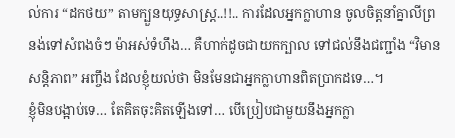ល់ការ “ដកថយ” តាមក្បួនយុទ្ធសាស្រ្ត..!!.. ការដែលអ្នកក្លាហាន ចូលចិត្តនាំគ្នាលីព្រនង់ទៅសំពងចំៗ ម៉ាអស់ទំហឹង… គឺហាក់ដូចជាយកក្បាល ទៅជល់នឹងជញ្ជាំង “វិមានសន្តិភាព” អញ្ចឹង ដែលខ្ញុំយល់ថា មិនមែនជាអ្នកក្លាហានពិតប្រាកដទេ…។
ខ្ញុំមិនបង្អាប់ទេ… តែគិតចុះគិតឡើងទៅ… បើប្រៀបជាមួយនឹងអ្នកក្លា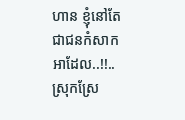ហាន ខ្ញុំនៅតែជាជនកំសាក អាដែល..!!..
ស្រុកស្រែ